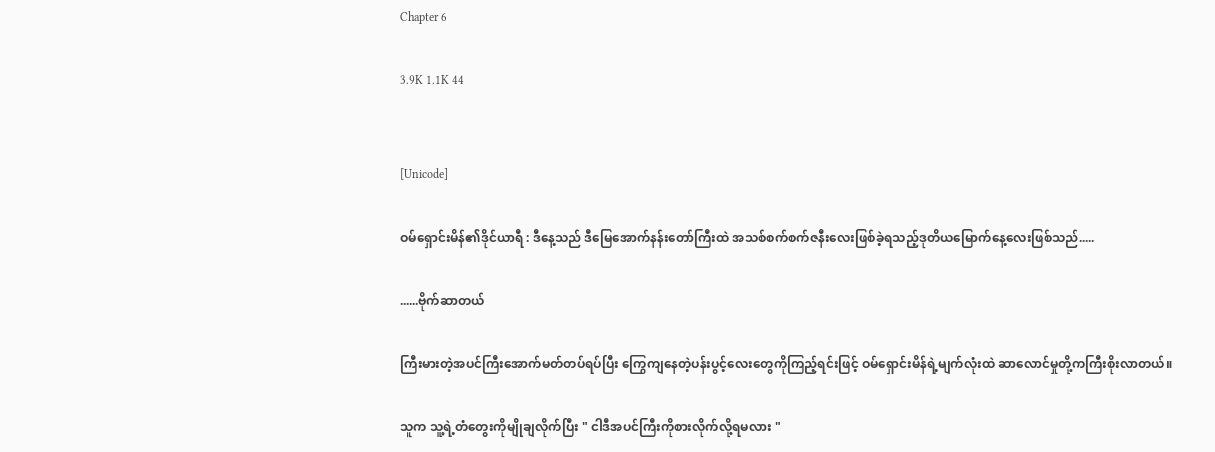Chapter 6

3.9K 1.1K 44


[Unicode]

ဝမ်ရှောင်းမိန်၏ဒိုင်ယာရီ : ဒီနေ့သည် ဒီမြေအောက်နန်းတော်ကြီးထဲ အသစ်စက်စက်ဇနီးလေးဖြစ်ခဲ့ရသည့်ဒုတိယမြောက်နေ့လေးဖြစ်သည်.....

......ဗိုက်ဆာတယ်

ကြီးမားတဲ့အပင်ကြီးအောက်မတ်တပ်ရပ်ပြီး ကြွေကျနေတဲ့ပန်းပွင့်လေးတွေကိုကြည့်ရင်းဖြင့် ဝမ်ရှောင်းမိန်ရဲ့မျက်လုံးထဲ ဆာလောင်မှုတို့ကကြီးစိုးလာတယ်။

သူက သူ့ရဲ့တံတွေးကိုမျိုချလိုက်ပြီး " ငါဒီအပင်ကြီးကိုစားလိုက်လို့ရမလား "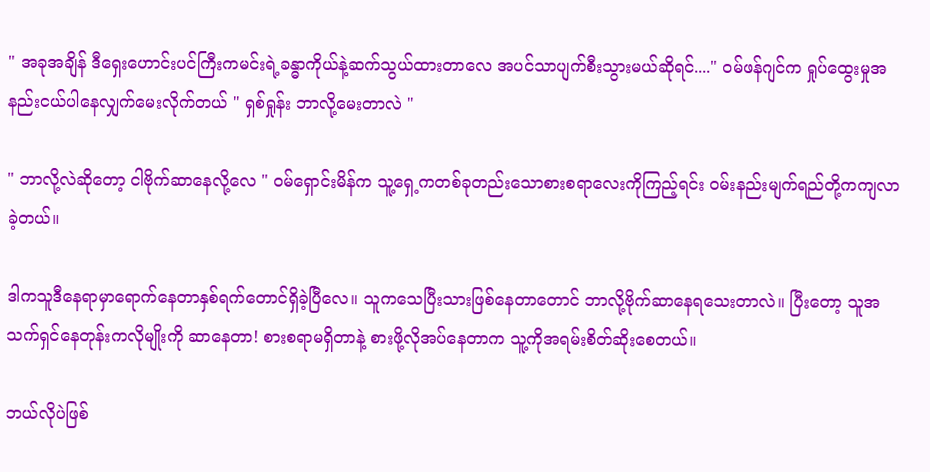" အခုအချိန် ဒီရှေးဟောင်းပင်ကြီးကမင်းရဲ့ခန္ဓာကိုယ်နဲ့ဆက်သွယ်ထားတာလေ အပင်သာပျက်စီးသွားမယ်ဆိုရင်...." ဝမ်ဖန်ဂျင်က ရှုပ်ထွေးမှုအနည်းငယ်ပါနေလျှက်မေးလိုက်တယ် " ရှစ်ရှုန်း ဘာလို့မေးတာလဲ "

" ဘာလို့လဲဆိုတော့ ငါဗိုက်ဆာနေလို့လေ " ဝမ်ရှောင်းမိန်က သူ့ရှေ့ကတစ်ခုတည်းသောစားစရာလေးကိုကြည့်ရင်း ဝမ်းနည်းမျက်ရည်တို့ကကျလာခဲ့တယ်။

ဒါကသူဒီနေရာမှာရောက်နေတာနှစ်ရက်တောင်ရှိခဲ့ပြီလေ။ သူကသေပြီးသားဖြစ်နေတာတောင် ဘာလို့ဗိုက်ဆာနေရသေးတာလဲ။ ပြီးတော့ သူအသက်ရှင်နေတုန်းကလိုမျိုးကို ဆာနေတာ! စားစရာမရှိတာနဲ့ စားဖို့လိုအပ်နေတာက သူ့ကိုအရမ်းစိတ်ဆိုးစေတယ်။

ဘယ်လိုပဲဖြစ်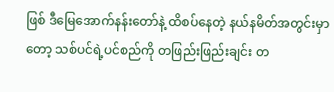ဖြစ် ဒီမြေအောက်နန်းတော်နဲ့ ထိစပ်နေတဲ့ နယ်နမိတ်အတွင်းမှာတော့ သစ်ပင်ရဲ့ပင်စည်ကို တဖြည်းဖြည်းချင်း တ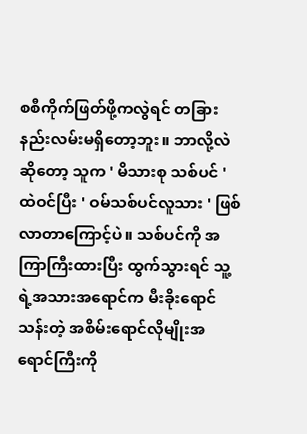စစီကိုက်ဖြတ်ဖို့ကလွဲရင် တခြားနည်းလမ်းမရှိတော့ဘူး။ ဘာလို့လဲဆိုတော့ သူက ' မိသားစု သစ်ပင် ' ထဲဝင်ပြီး ' ဝမ်သစ်ပင်လူသား ' ဖြစ်လာတာကြောင့်ပဲ။ သစ်ပင်ကို အကြာကြီးထားပြီး ထွက်သွားရင် သူ့ရဲ့အသားအရောင်က မီးခိုးရောင်သန်းတဲ့ အစိမ်းရောင်လိုမျိုးအရောင်ကြီးကို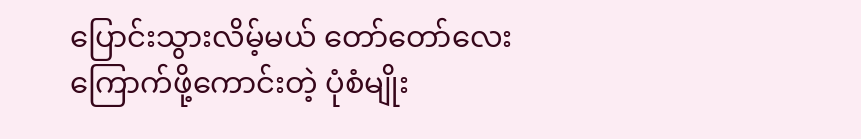ပြောင်းသွားလိမ့်မယ် တော်တော်လေးကြောက်ဖို့ကောင်းတဲ့ ပုံစံမျိုး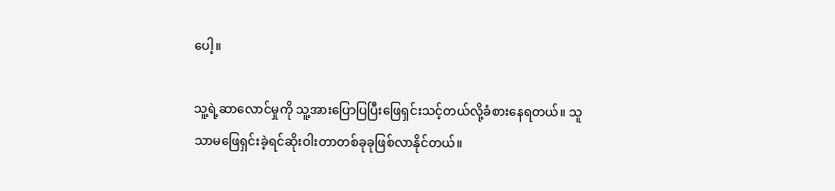ပေါ့။

သူ့ရဲ့ဆာလောင်မှုကို သူ့အားပြောပြပြီးဖြေရှင်းသင့်တယ်လို့ခံစားနေရတယ်။ သူသာမဖြေရှင်းခဲ့ရင်ဆိုးဝါးတာတစ်ခုခုဖြစ်လာနိုင်တယ်။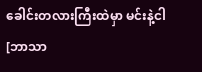ခေါင်းတလားကြီးထဲမှာ မင်းနဲ့ငါ [ဘာသာ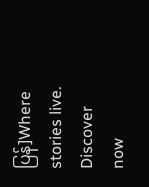ပြန်]Where stories live. Discover now